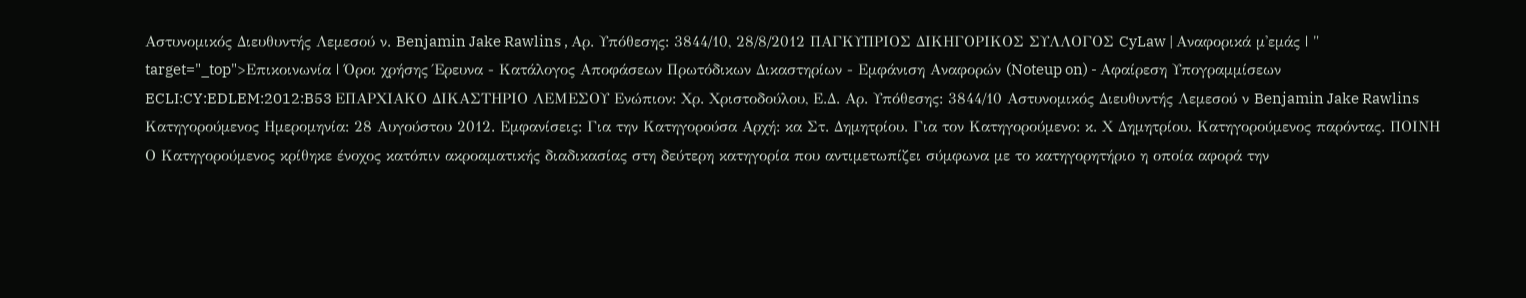Αστυνομικός Διευθυντής Λεμεσού ν. Benjamin Jake Rawlins , Αρ. Υπόθεσης: 3844/10, 28/8/2012 ΠΑΓΚΥΠΡΙΟΣ ΔΙΚΗΓΟΡΙΚΟΣ ΣΥΛΛΟΓΟΣ CyLaw | Αναφορικά μ'εμάς | " target="_top">Επικοινωνία | Όροι χρήσης Έρευνα - Κατάλογος Αποφάσεων Πρωτόδικων Δικαστηρίων - Εμφάνιση Αναφορών (Noteup on) - Αφαίρεση Υπογραμμίσεων ECLI:CY:EDLEM:2012:B53 ΕΠΑΡΧΙΑΚΟ ΔΙΚΑΣΤΗΡΙΟ ΛΕΜΕΣΟΥ Ενώπιον: Xρ. Χριστοδούλου, Ε.Δ. Αρ. Υπόθεσης: 3844/10 Αστυνομικός Διευθυντής Λεμεσού ν Benjamin Jake Rawlins Κατηγορούμενος Ημερομηνία: 28 Αυγούστου 2012. Εμφανίσεις: Για την Κατηγορούσα Αρχή: κα Στ. Δημητρίου. Για τον Κατηγορούμενο: κ. Χ Δημητρίου. Κατηγορούμενος παρόντας. ΠΟΙΝΗ Ο Κατηγορούμενος κρίθηκε ένοχος κατόπιν ακροαματικής διαδικασίας στη δεύτερη κατηγορία που αντιμετωπίζει σύμφωνα με το κατηγορητήριο η οποία αφορά την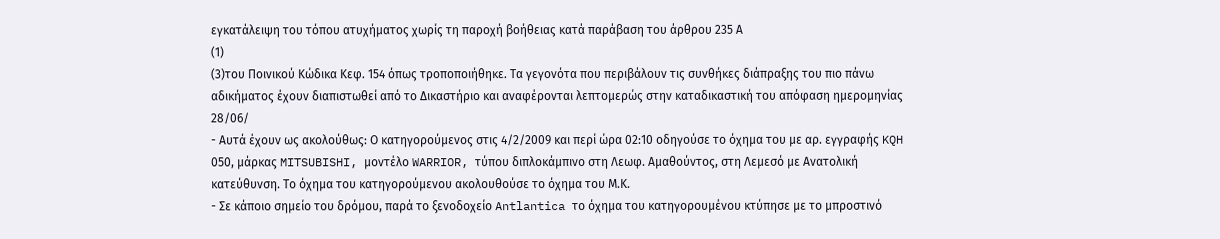εγκατάλειψη του τόπου ατυχήματος χωρίς τη παροχή βοήθειας κατά παράβαση του άρθρου 235 Α
(1)
(3)του Ποινικού Κώδικα Κεφ. 154 όπως τροποποιήθηκε. Τα γεγονότα που περιβάλουν τις συνθήκες διάπραξης του πιο πάνω αδικήματος έχουν διαπιστωθεί από το Δικαστήριο και αναφέρονται λεπτομερώς στην καταδικαστική του απόφαση ημερομηνίας 28/06/
- Αυτά έχουν ως ακολούθως: Ο κατηγορούμενος στις 4/2/2009 και περί ώρα 02:10 οδηγούσε το όχημα του με αρ. εγγραφής KQH 050, μάρκας MITSUBISHI, μοντέλο WARRIOR, τύπου διπλοκάμπινο στη Λεωφ. Αμαθούντος, στη Λεμεσό με Ανατολική κατεύθυνση. Το όχημα του κατηγορούμενου ακολουθούσε το όχημα του Μ.Κ.
- Σε κάποιο σημείο του δρόμου, παρά το ξενοδοχείο Antlantica το όχημα του κατηγορουμένου κτύπησε με το μπροστινό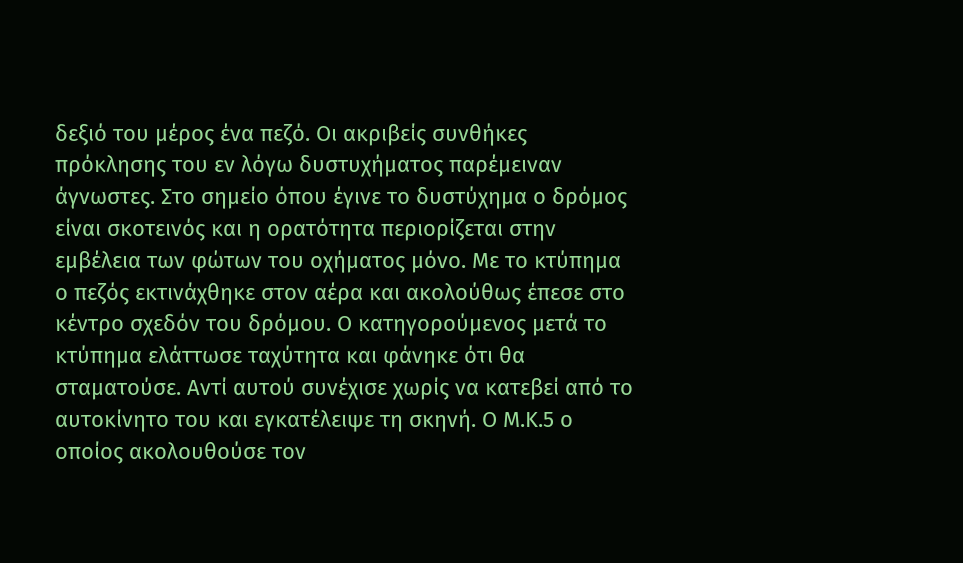δεξιό του μέρος ένα πεζό. Οι ακριβείς συνθήκες πρόκλησης του εν λόγω δυστυχήματος παρέμειναν άγνωστες. Στο σημείο όπου έγινε το δυστύχημα ο δρόμος είναι σκοτεινός και η ορατότητα περιορίζεται στην εμβέλεια των φώτων του οχήματος μόνο. Με το κτύπημα ο πεζός εκτινάχθηκε στον αέρα και ακολούθως έπεσε στο κέντρο σχεδόν του δρόμου. Ο κατηγορούμενος μετά το κτύπημα ελάττωσε ταχύτητα και φάνηκε ότι θα σταματούσε. Αντί αυτού συνέχισε χωρίς να κατεβεί από το αυτοκίνητο του και εγκατέλειψε τη σκηνή. Ο Μ.Κ.5 ο οποίος ακολουθούσε τον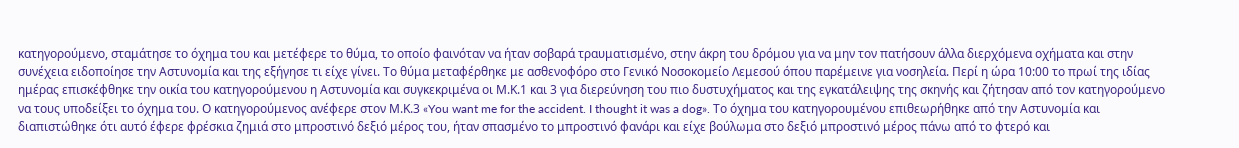κατηγορούμενο, σταμάτησε το όχημα του και μετέφερε το θύμα, το οποίο φαινόταν να ήταν σοβαρά τραυματισμένο, στην άκρη του δρόμου για να μην τον πατήσουν άλλα διερχόμενα οχήματα και στην συνέχεια ειδοποίησε την Αστυνομία και της εξήγησε τι είχε γίνει. Το θύμα μεταφέρθηκε με ασθενοφόρο στο Γενικό Νοσοκομείο Λεμεσού όπου παρέμεινε για νοσηλεία. Περί η ώρα 10:00 το πρωί της ιδίας ημέρας επισκέφθηκε την οικία του κατηγορούμενου η Αστυνομία και συγκεκριμένα οι Μ.Κ.1 και 3 για διερεύνηση του πιο δυστυχήματος και της εγκατάλειψης της σκηνής και ζήτησαν από τον κατηγορούμενο να τους υποδείξει το όχημα του. Ο κατηγορούμενος ανέφερε στον Μ.Κ.3 «You want me for the accident. I thought it was a dog». Το όχημα του κατηγορουμένου επιθεωρήθηκε από την Αστυνομία και διαπιστώθηκε ότι αυτό έφερε φρέσκια ζημιά στο μπροστινό δεξιό μέρος του, ήταν σπασμένο το μπροστινό φανάρι και είχε βούλωμα στο δεξιό μπροστινό μέρος πάνω από το φτερό και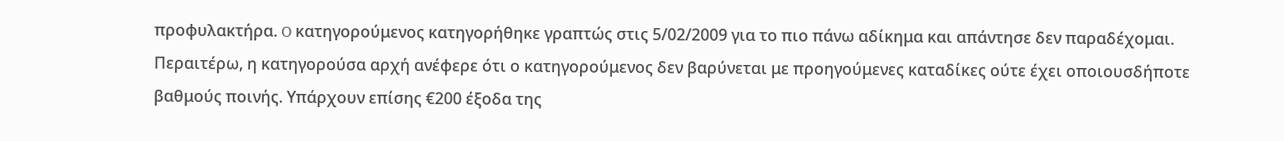προφυλακτήρα. O κατηγορούμενος κατηγορήθηκε γραπτώς στις 5/02/2009 για το πιο πάνω αδίκημα και απάντησε δεν παραδέχομαι. Περαιτέρω, η κατηγορούσα αρχή ανέφερε ότι ο κατηγορούμενος δεν βαρύνεται με προηγούμενες καταδίκες ούτε έχει οποιουσδήποτε βαθμούς ποινής. Υπάρχουν επίσης €200 έξοδα της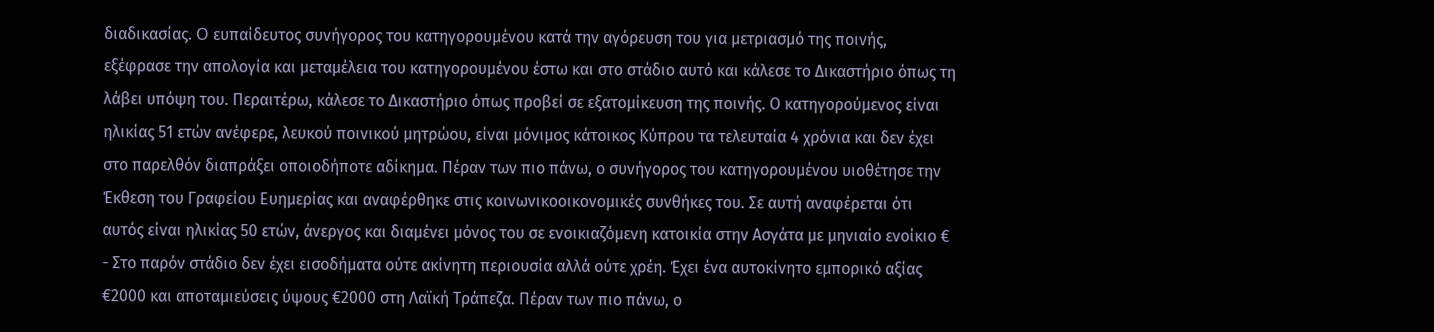διαδικασίας. O ευπαίδευτος συνήγορος του κατηγορουμένου κατά την αγόρευση του για μετριασμό της ποινής, εξέφρασε την απολογία και μεταμέλεια του κατηγορουμένου έστω και στο στάδιο αυτό και κάλεσε το Δικαστήριο όπως τη λάβει υπόψη του. Περαιτέρω, κάλεσε το Δικαστήριο όπως προβεί σε εξατομίκευση της ποινής. Ο κατηγορούμενος είναι ηλικίας 51 ετών ανέφερε, λευκού ποινικού μητρώου, είναι μόνιμος κάτοικος Κύπρου τα τελευταία 4 χρόνια και δεν έχει στο παρελθόν διαπράξει οποιοδήποτε αδίκημα. Πέραν των πιο πάνω, ο συνήγορος του κατηγορουμένου υιοθέτησε την Έκθεση του Γραφείου Ευημερίας και αναφέρθηκε στις κοινωνικοοικονομικές συνθήκες του. Σε αυτή αναφέρεται ότι αυτός είναι ηλικίας 50 ετών, άνεργος και διαμένει μόνος του σε ενοικιαζόμενη κατοικία στην Ασγάτα με μηνιαίο ενοίκιο €
- Στο παρόν στάδιο δεν έχει εισοδήματα ούτε ακίνητη περιουσία αλλά ούτε χρέη. Έχει ένα αυτοκίνητο εμπορικό αξίας €2000 και αποταμιεύσεις ύψους €2000 στη Λαϊκή Τράπεζα. Πέραν των πιο πάνω, ο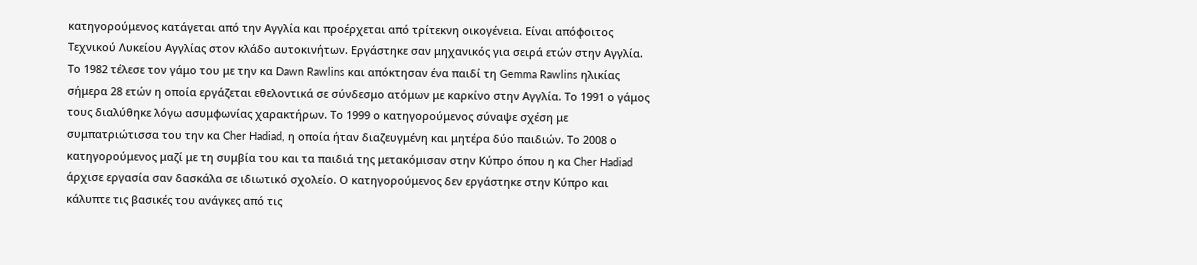κατηγορούμενος κατάγεται από την Αγγλία και προέρχεται από τρίτεκνη οικογένεια. Είναι απόφοιτος Τεχνικού Λυκείου Αγγλίας στον κλάδο αυτοκινήτων. Εργάστηκε σαν μηχανικός για σειρά ετών στην Αγγλία. Το 1982 τέλεσε τον γάμο του με την κα Dawn Rawlins και απόκτησαν ένα παιδί τη Gemma Rawlins ηλικίας σήμερα 28 ετών η οποία εργάζεται εθελοντικά σε σύνδεσμο ατόμων με καρκίνο στην Αγγλία. Το 1991 ο γάμος τους διαλύθηκε λόγω ασυμφωνίας χαρακτήρων. Το 1999 ο κατηγορούμενος σύναψε σχέση με συμπατριώτισσα του την κα Cher Hadiad, η οποία ήταν διαζευγμένη και μητέρα δύο παιδιών. Το 2008 ο κατηγορούμενος μαζί με τη συμβία του και τα παιδιά της μετακόμισαν στην Κύπρο όπου η κα Cher Hadiad άρχισε εργασία σαν δασκάλα σε ιδιωτικό σχολείο. Ο κατηγορούμενος δεν εργάστηκε στην Κύπρο και κάλυπτε τις βασικές του ανάγκες από τις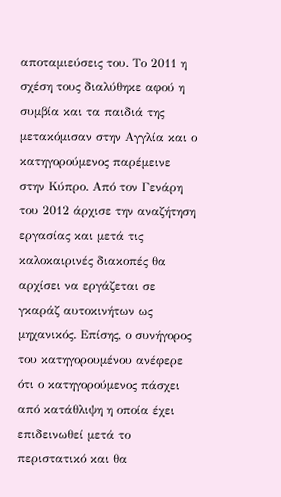αποταμιεύσεις του. Το 2011 η σχέση τους διαλύθηκε αφού η συμβία και τα παιδιά της μετακόμισαν στην Αγγλία και ο κατηγορούμενος παρέμεινε στην Κύπρο. Από τον Γενάρη του 2012 άρχισε την αναζήτηση εργασίας και μετά τις καλοκαιρινές διακοπές θα αρχίσει να εργάζεται σε γκαράζ αυτοκινήτων ως μηχανικός. Επίσης, ο συνήγορος του κατηγορουμένου ανέφερε ότι ο κατηγορούμενος πάσχει από κατάθλιψη η οποία έχει επιδεινωθεί μετά το περιστατικό και θα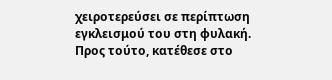χειροτερεύσει σε περίπτωση εγκλεισμού του στη φυλακή. Προς τούτο, κατέθεσε στο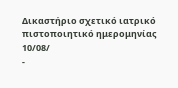Δικαστήριο σχετικό ιατρικό πιστοποιητικό ημερομηνίας 10/08/
-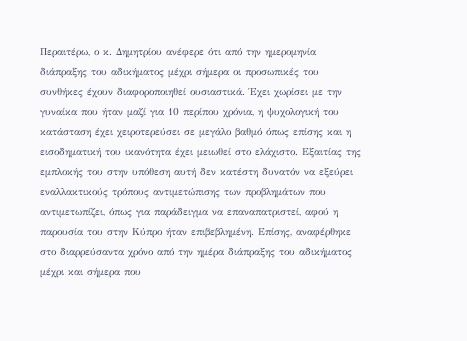Περαιτέρω, ο κ. Δημητρίου ανέφερε ότι από την ημερομηνία διάπραξης του αδικήματος μέχρι σήμερα οι προσωπικές του συνθήκες έχουν διαφοροποιηθεί ουσιαστικά. Έχει χωρίσει με την γυναίκα που ήταν μαζί για 10 περίπου χρόνια, η ψυχολογική του κατάσταση έχει χειροτερεύσει σε μεγάλο βαθμό όπως επίσης και η εισοδηματική του ικανότητα έχει μειωθεί στο ελάχιστο. Εξαιτίας της εμπλοκής του στην υπόθεση αυτή δεν κατέστη δυνατόν να εξεύρει εναλλακτικούς τρόπους αντιμετώπισης των προβλημάτων που αντιμετωπίζει, όπως για παράδειγμα να επαναπατριστεί, αφού η παρουσία του στην Κύπρο ήταν επιβεβλημένη. Επίσης, αναφέρθηκε στο διαρρεύσαντα χρόνο από την ημέρα διάπραξης του αδικήματος μέχρι και σήμερα που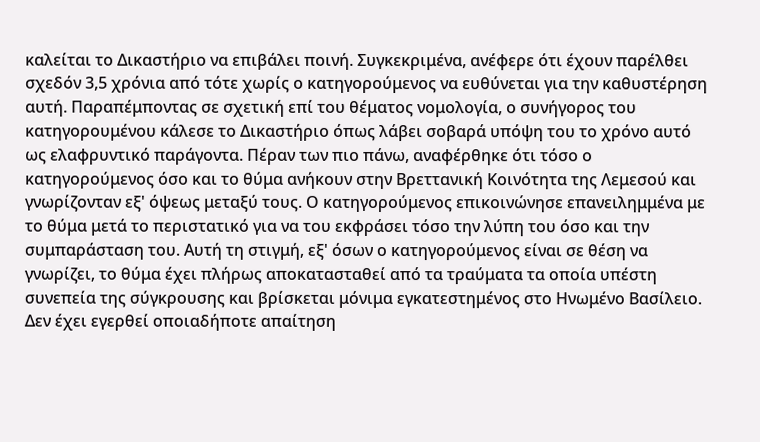καλείται το Δικαστήριο να επιβάλει ποινή. Συγκεκριμένα, ανέφερε ότι έχουν παρέλθει σχεδόν 3,5 χρόνια από τότε χωρίς ο κατηγορούμενος να ευθύνεται για την καθυστέρηση αυτή. Παραπέμποντας σε σχετική επί του θέματος νομολογία, ο συνήγορος του κατηγορουμένου κάλεσε το Δικαστήριο όπως λάβει σοβαρά υπόψη του το χρόνο αυτό ως ελαφρυντικό παράγοντα. Πέραν των πιο πάνω, αναφέρθηκε ότι τόσο ο κατηγορούμενος όσο και το θύμα ανήκουν στην Βρεττανική Κοινότητα της Λεμεσού και γνωρίζονταν εξ' όψεως μεταξύ τους. Ο κατηγορούμενος επικοινώνησε επανειλημμένα με το θύμα μετά το περιστατικό για να του εκφράσει τόσο την λύπη του όσο και την συμπαράσταση του. Αυτή τη στιγμή, εξ' όσων ο κατηγορούμενος είναι σε θέση να γνωρίζει, το θύμα έχει πλήρως αποκατασταθεί από τα τραύματα τα οποία υπέστη συνεπεία της σύγκρουσης και βρίσκεται μόνιμα εγκατεστημένος στο Ηνωμένο Βασίλειο. Δεν έχει εγερθεί οποιαδήποτε απαίτηση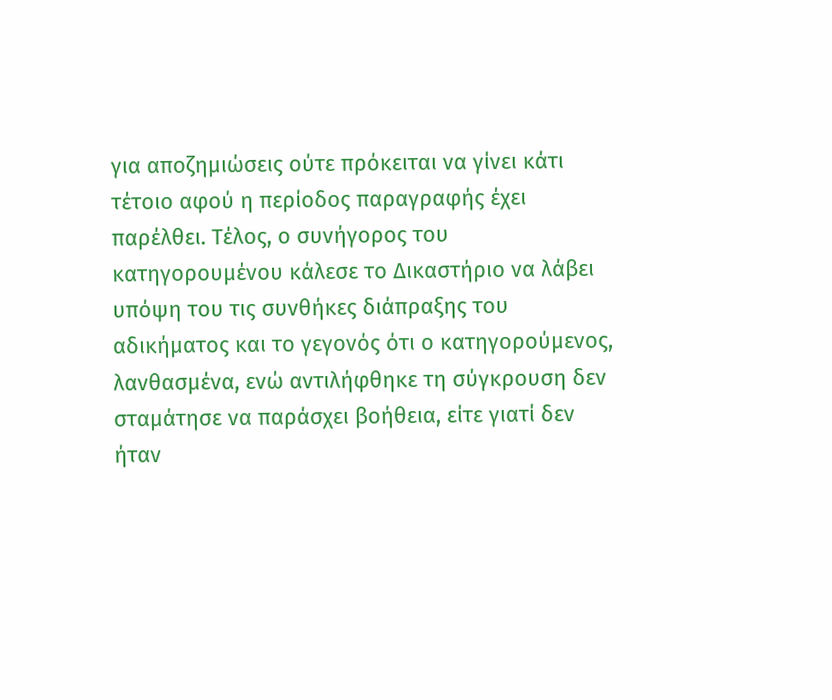για αποζημιώσεις ούτε πρόκειται να γίνει κάτι τέτοιο αφού η περίοδος παραγραφής έχει παρέλθει. Τέλος, ο συνήγορος του κατηγορουμένου κάλεσε το Δικαστήριο να λάβει υπόψη του τις συνθήκες διάπραξης του αδικήματος και το γεγονός ότι ο κατηγορούμενος, λανθασμένα, ενώ αντιλήφθηκε τη σύγκρουση δεν σταμάτησε να παράσχει βοήθεια, είτε γιατί δεν ήταν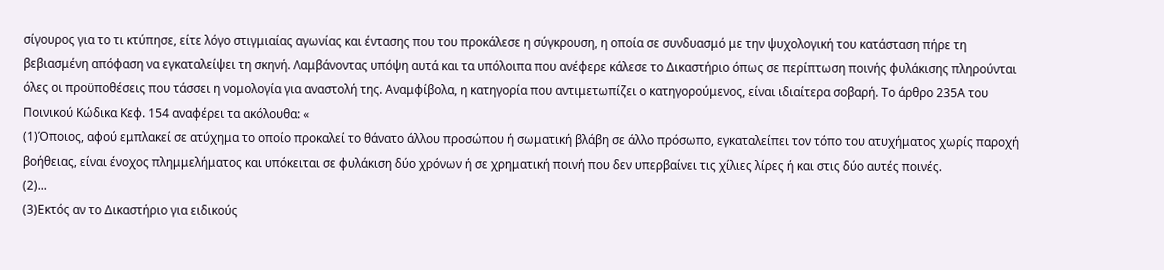σίγουρος για το τι κτύπησε, είτε λόγο στιγμιαίας αγωνίας και έντασης που του προκάλεσε η σύγκρουση, η οποία σε συνδυασμό με την ψυχολογική του κατάσταση πήρε τη βεβιασμένη απόφαση να εγκαταλείψει τη σκηνή. Λαμβάνοντας υπόψη αυτά και τα υπόλοιπα που ανέφερε κάλεσε το Δικαστήριο όπως σε περίπτωση ποινής φυλάκισης πληρούνται όλες οι προϋποθέσεις που τάσσει η νομολογία για αναστολή της. Αναμφίβολα, η κατηγορία που αντιμετωπίζει ο κατηγορούμενος, είναι ιδιαίτερα σοβαρή. Το άρθρο 235Α του Ποινικού Κώδικα Κεφ. 154 αναφέρει τα ακόλουθα: «
(1)Όποιος, αφού εμπλακεί σε ατύχημα το οποίο προκαλεί το θάνατο άλλου προσώπου ή σωματική βλάβη σε άλλο πρόσωπο, εγκαταλείπει τον τόπο του ατυχήματος χωρίς παροχή βοήθειας, είναι ένοχος πλημμελήματος και υπόκειται σε φυλάκιση δύο χρόνων ή σε χρηματική ποινή που δεν υπερβαίνει τις χίλιες λίρες ή και στις δύο αυτές ποινές.
(2)...
(3)Εκτός αν το Δικαστήριο για ειδικούς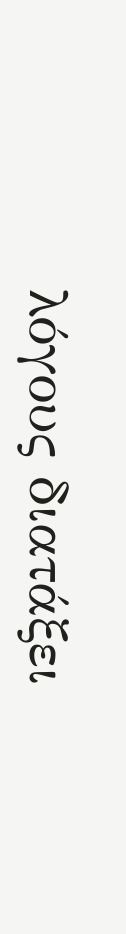λόγους διατάξει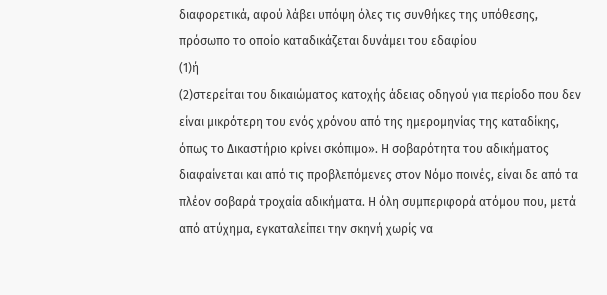διαφορετικά, αφού λάβει υπόψη όλες τις συνθήκες της υπόθεσης, πρόσωπο το οποίο καταδικάζεται δυνάμει του εδαφίου
(1)ή
(2)στερείται του δικαιώματος κατοχής άδειας οδηγού για περίοδο που δεν είναι μικρότερη του ενός χρόνου από της ημερομηνίας της καταδίκης, όπως το Δικαστήριο κρίνει σκόπιμο». Η σοβαρότητα του αδικήματος διαφαίνεται και από τις προβλεπόμενες στον Νόμο ποινές, είναι δε από τα πλέον σοβαρά τροχαία αδικήματα. Η όλη συμπεριφορά ατόμου που, μετά από ατύχημα, εγκαταλείπει την σκηνή χωρίς να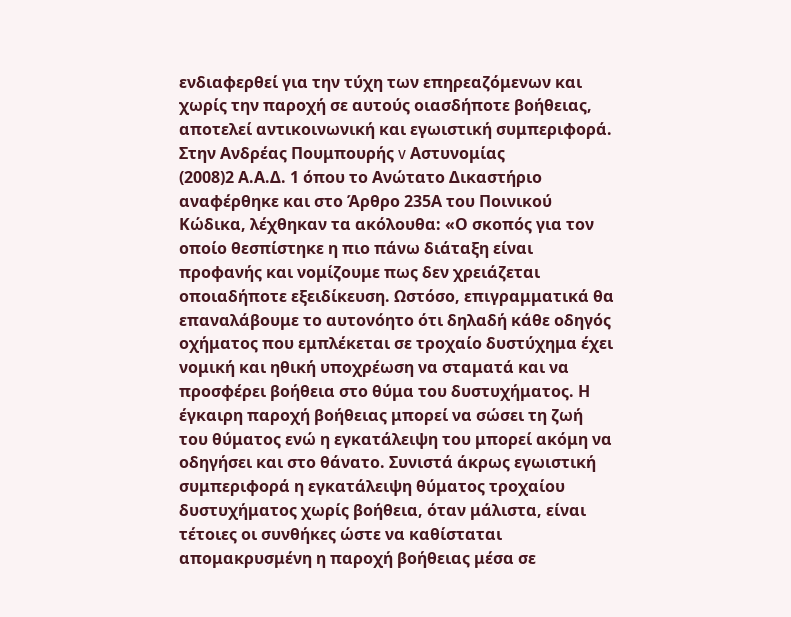ενδιαφερθεί για την τύχη των επηρεαζόμενων και χωρίς την παροχή σε αυτούς οιασδήποτε βοήθειας, αποτελεί αντικοινωνική και εγωιστική συμπεριφορά. Στην Ανδρέας Πουμπουρής v Αστυνομίας
(2008)2 Α.Α.Δ. 1 όπου το Ανώτατο Δικαστήριο αναφέρθηκε και στο Άρθρο 235Α του Ποινικού Κώδικα, λέχθηκαν τα ακόλουθα: «Ο σκοπός για τον οποίο θεσπίστηκε η πιο πάνω διάταξη είναι προφανής και νομίζουμε πως δεν χρειάζεται οποιαδήποτε εξειδίκευση. Ωστόσο, επιγραμματικά θα επαναλάβουμε το αυτονόητο ότι δηλαδή κάθε οδηγός οχήματος που εμπλέκεται σε τροχαίο δυστύχημα έχει νομική και ηθική υποχρέωση να σταματά και να προσφέρει βοήθεια στο θύμα του δυστυχήματος. Η έγκαιρη παροχή βοήθειας μπορεί να σώσει τη ζωή του θύματος ενώ η εγκατάλειψη του μπορεί ακόμη να οδηγήσει και στο θάνατο. Συνιστά άκρως εγωιστική συμπεριφορά η εγκατάλειψη θύματος τροχαίου δυστυχήματος χωρίς βοήθεια, όταν μάλιστα, είναι τέτοιες οι συνθήκες ώστε να καθίσταται απομακρυσμένη η παροχή βοήθειας μέσα σε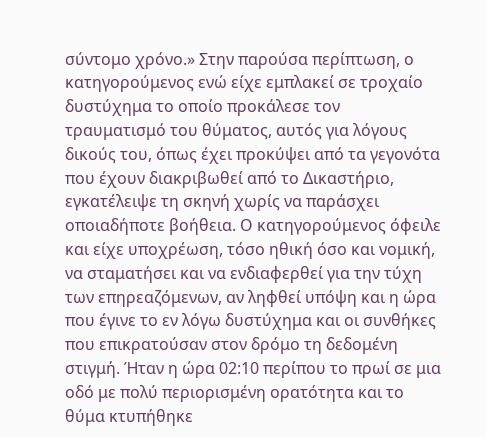σύντομο χρόνο.» Στην παρούσα περίπτωση, ο κατηγορούμενος ενώ είχε εμπλακεί σε τροχαίο δυστύχημα το οποίο προκάλεσε τον τραυματισμό του θύματος, αυτός για λόγους δικούς του, όπως έχει προκύψει από τα γεγονότα που έχουν διακριβωθεί από το Δικαστήριο, εγκατέλειψε τη σκηνή χωρίς να παράσχει οποιαδήποτε βοήθεια. Ο κατηγορούμενος όφειλε και είχε υποχρέωση, τόσο ηθική όσο και νομική, να σταματήσει και να ενδιαφερθεί για την τύχη των επηρεαζόμενων, αν ληφθεί υπόψη και η ώρα που έγινε το εν λόγω δυστύχημα και οι συνθήκες που επικρατούσαν στον δρόμο τη δεδομένη στιγμή. Ήταν η ώρα 02:10 περίπου το πρωί σε μια οδό με πολύ περιορισμένη ορατότητα και το θύμα κτυπήθηκε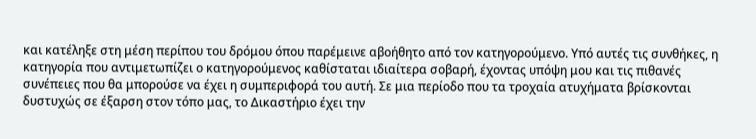και κατέληξε στη μέση περίπου του δρόμου όπου παρέμεινε αβοήθητο από τον κατηγορούμενο. Υπό αυτές τις συνθήκες, η κατηγορία που αντιμετωπίζει ο κατηγορούμενος καθίσταται ιδιαίτερα σοβαρή, έχοντας υπόψη μου και τις πιθανές συνέπειες που θα μπορούσε να έχει η συμπεριφορά του αυτή. Σε μια περίοδο που τα τροχαία ατυχήματα βρίσκονται δυστυχώς σε έξαρση στον τόπο μας, το Δικαστήριο έχει την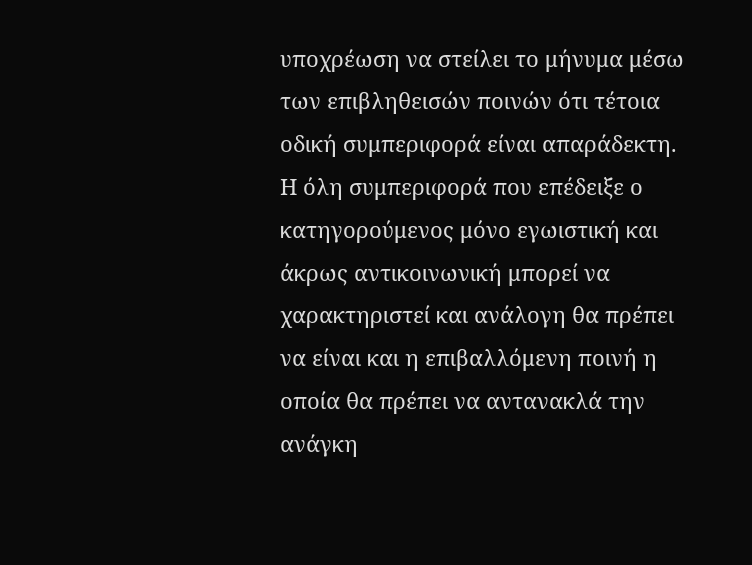υποχρέωση να στείλει το μήνυμα μέσω των επιβληθεισών ποινών ότι τέτοια οδική συμπεριφορά είναι απαράδεκτη. Η όλη συμπεριφορά που επέδειξε ο κατηγορούμενος μόνο εγωιστική και άκρως αντικοινωνική μπορεί να χαρακτηριστεί και ανάλογη θα πρέπει να είναι και η επιβαλλόμενη ποινή η οποία θα πρέπει να αντανακλά την ανάγκη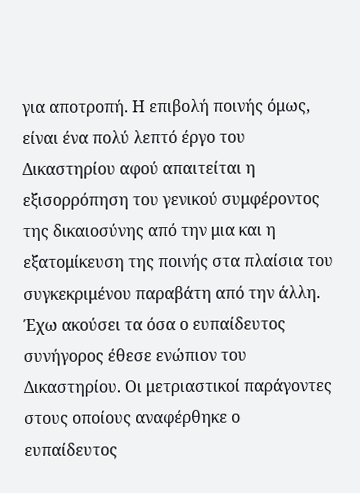για αποτροπή. Η επιβολή ποινής όμως, είναι ένα πολύ λεπτό έργο του Δικαστηρίου αφού απαιτείται η εξισορρόπηση του γενικού συμφέροντος της δικαιοσύνης από την μια και η εξατομίκευση της ποινής στα πλαίσια του συγκεκριμένου παραβάτη από την άλλη. Έχω ακούσει τα όσα ο ευπαίδευτος συνήγορος έθεσε ενώπιον του Δικαστηρίου. Οι μετριαστικοί παράγοντες στους οποίους αναφέρθηκε ο ευπαίδευτος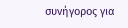συνήγορος για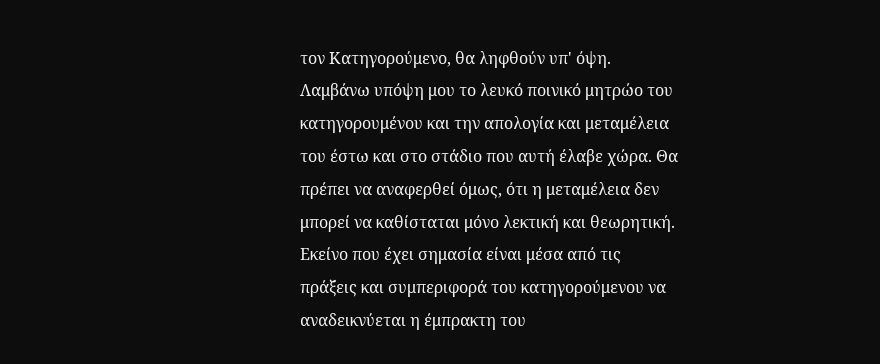τον Κατηγορούμενο, θα ληφθούν υπ' όψη. Λαμβάνω υπόψη μου το λευκό ποινικό μητρώο του κατηγορουμένου και την απολογία και μεταμέλεια του έστω και στο στάδιο που αυτή έλαβε χώρα. Θα πρέπει να αναφερθεί όμως, ότι η μεταμέλεια δεν μπορεί να καθίσταται μόνο λεκτική και θεωρητική. Εκείνο που έχει σημασία είναι μέσα από τις πράξεις και συμπεριφορά του κατηγορούμενου να αναδεικνύεται η έμπρακτη του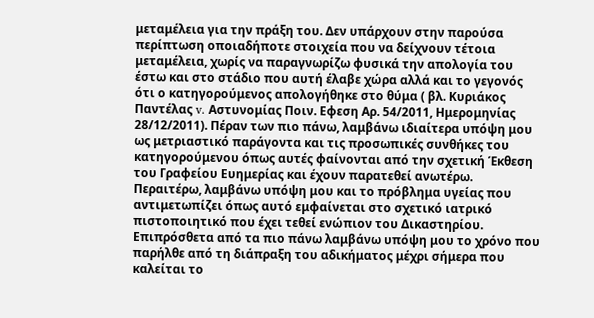μεταμέλεια για την πράξη του. Δεν υπάρχουν στην παρούσα περίπτωση οποιαδήποτε στοιχεία που να δείχνουν τέτοια μεταμέλεια, χωρίς να παραγνωρίζω φυσικά την απολογία του έστω και στο στάδιο που αυτή έλαβε χώρα αλλά και το γεγονός ότι ο κατηγορούμενος απολογήθηκε στο θύμα ( βλ. Κυριάκος Παντέλας v. Αστυνομίας Ποιν. Εφεση Αρ. 54/2011, Ημερομηνίας 28/12/2011). Πέραν των πιο πάνω, λαμβάνω ιδιαίτερα υπόψη μου ως μετριαστικό παράγοντα και τις προσωπικές συνθήκες του κατηγορούμενου όπως αυτές φαίνονται από την σχετική Έκθεση του Γραφείου Ευημερίας και έχουν παρατεθεί ανωτέρω. Περαιτέρω, λαμβάνω υπόψη μου και το πρόβλημα υγείας που αντιμετωπίζει όπως αυτό εμφαίνεται στο σχετικό ιατρικό πιστοποιητικό που έχει τεθεί ενώπιον του Δικαστηρίου. Eπιπρόσθετα από τα πιο πάνω λαμβάνω υπόψη μου το χρόνο που παρήλθε από τη διάπραξη του αδικήματος μέχρι σήμερα που καλείται το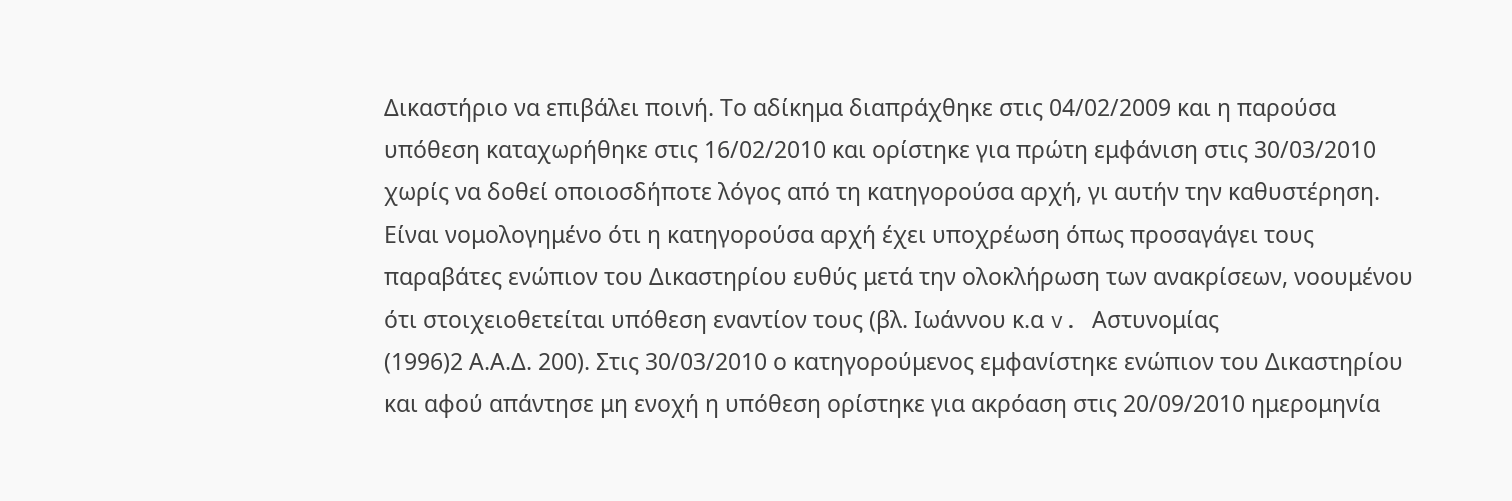Δικαστήριο να επιβάλει ποινή. Το αδίκημα διαπράχθηκε στις 04/02/2009 και η παρούσα υπόθεση καταχωρήθηκε στις 16/02/2010 και ορίστηκε για πρώτη εμφάνιση στις 30/03/2010 χωρίς να δοθεί οποιοσδήποτε λόγος από τη κατηγορούσα αρχή, γι αυτήν την καθυστέρηση. Είναι νομολογημένο ότι η κατηγορούσα αρχή έχει υποχρέωση όπως προσαγάγει τους παραβάτες ενώπιον του Δικαστηρίου ευθύς μετά την ολοκλήρωση των ανακρίσεων, νοουμένου ότι στοιχειοθετείται υπόθεση εναντίον τους (βλ. Ιωάννου κ.α v. Aστυνομίας
(1996)2 Α.Α.Δ. 200). Στις 30/03/2010 ο κατηγορούμενος εμφανίστηκε ενώπιον του Δικαστηρίου και αφού απάντησε μη ενοχή η υπόθεση ορίστηκε για ακρόαση στις 20/09/2010 ημερομηνία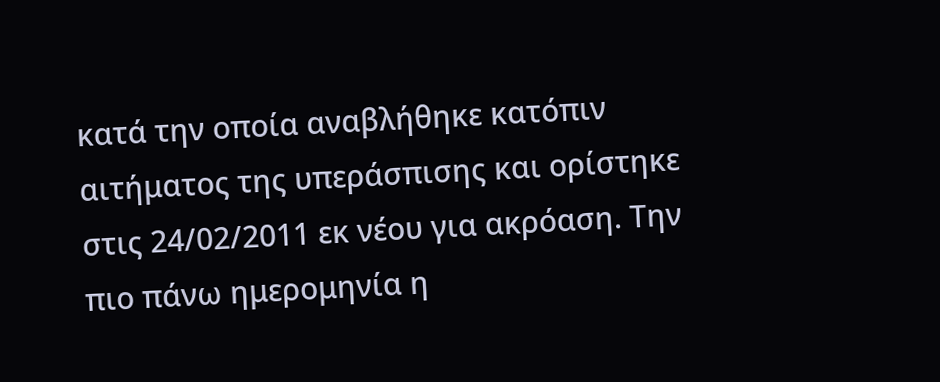κατά την οποία αναβλήθηκε κατόπιν αιτήματος της υπεράσπισης και ορίστηκε στις 24/02/2011 εκ νέου για ακρόαση. Την πιο πάνω ημερομηνία η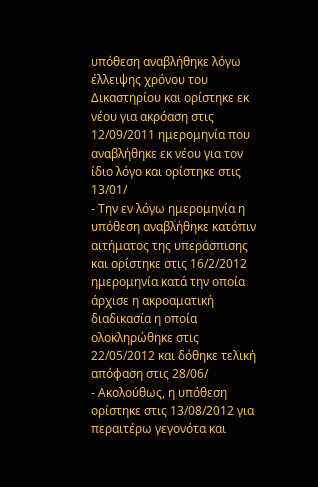υπόθεση αναβλήθηκε λόγω έλλειψης χρόνου του Δικαστηρίου και ορίστηκε εκ νέου για ακρόαση στις 12/09/2011 ημερομηνία που αναβλήθηκε εκ νέου για τον ίδιο λόγο και ορίστηκε στις 13/01/
- Την εν λόγω ημερομηνία η υπόθεση αναβλήθηκε κατόπιν αιτήματος της υπεράσπισης και ορίστηκε στις 16/2/2012 ημερομηνία κατά την οποία άρχισε η ακροαματική διαδικασία η οποία ολοκληρώθηκε στις 22/05/2012 και δόθηκε τελική απόφαση στις 28/06/
- Ακολούθως, η υπόθεση ορίστηκε στις 13/08/2012 για περαιτέρω γεγονότα και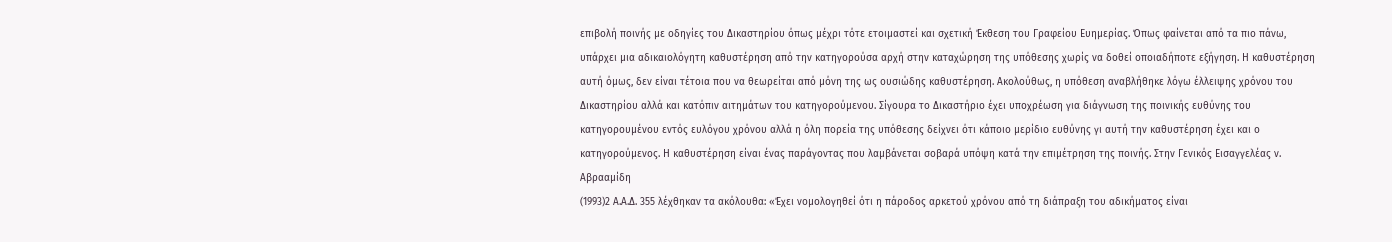επιβολή ποινής με οδηγίες του Δικαστηρίου όπως μέχρι τότε ετοιμαστεί και σχετική Έκθεση του Γραφείου Ευημερίας. Όπως φαίνεται από τα πιο πάνω, υπάρχει μια αδικαιολόγητη καθυστέρηση από την κατηγορούσα αρχή στην καταχώρηση της υπόθεσης χωρίς να δοθεί οποιαδήποτε εξήγηση. Η καθυστέρηση αυτή όμως, δεν είναι τέτοια που να θεωρείται από μόνη της ως ουσιώδης καθυστέρηση. Ακολούθως, η υπόθεση αναβλήθηκε λόγω έλλειψης χρόνου του Δικαστηρίου αλλά και κατόπιν αιτημάτων του κατηγορούμενου. Σίγουρα το Δικαστήριο έχει υποχρέωση για διάγνωση της ποινικής ευθύνης του κατηγορουμένου εντός ευλόγου χρόνου αλλά η όλη πορεία της υπόθεσης δείχνει ότι κάποιο μερίδιο ευθύνης γι αυτή την καθυστέρηση έχει και ο κατηγορούμενος. Η καθυστέρηση είναι ένας παράγοντας που λαμβάνεται σοβαρά υπόψη κατά την επιμέτρηση της ποινής. Στην Γενικός Εισαγγελέας ν. Αβρααμίδη
(1993)2 Α.Α.Δ. 355 λέχθηκαν τα ακόλουθα: «Έχει νομολογηθεί ότι η πάροδος αρκετού χρόνου από τη διάπραξη του αδικήματος είναι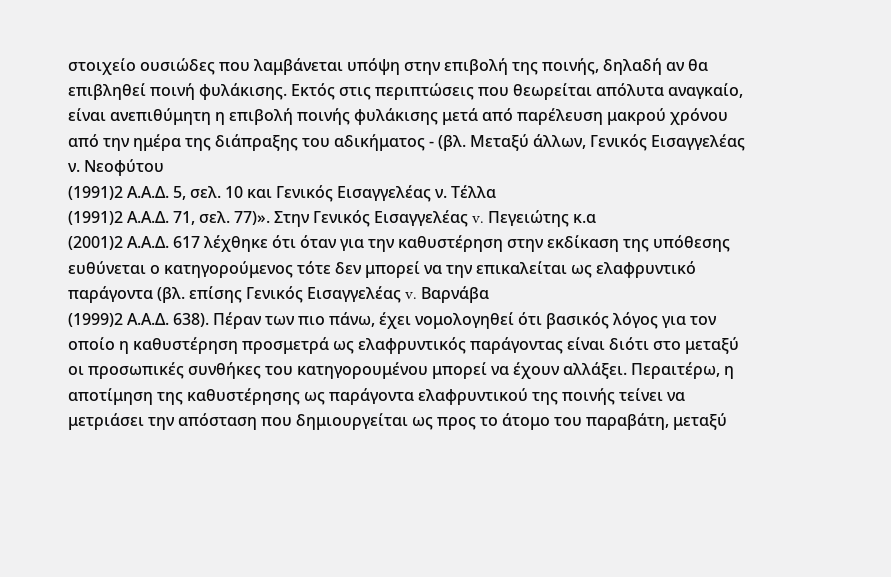στοιχείο ουσιώδες που λαμβάνεται υπόψη στην επιβολή της ποινής, δηλαδή αν θα επιβληθεί ποινή φυλάκισης. Εκτός στις περιπτώσεις που θεωρείται απόλυτα αναγκαίο, είναι ανεπιθύμητη η επιβολή ποινής φυλάκισης μετά από παρέλευση μακρού χρόνου από την ημέρα της διάπραξης του αδικήματος - (βλ. Μεταξύ άλλων, Γενικός Εισαγγελέας ν. Νεοφύτου
(1991)2 Α.Α.Δ. 5, σελ. 10 και Γενικός Εισαγγελέας ν. Τέλλα
(1991)2 Α.Α.Δ. 71, σελ. 77)». Στην Γενικός Εισαγγελέας v. Πεγειώτης κ.α
(2001)2 Α.Α.Δ. 617 λέχθηκε ότι όταν για την καθυστέρηση στην εκδίκαση της υπόθεσης ευθύνεται ο κατηγορούμενος τότε δεν μπορεί να την επικαλείται ως ελαφρυντικό παράγοντα (βλ. επίσης Γενικός Εισαγγελέας v. Bαρνάβα
(1999)2 Α.Α.Δ. 638). Πέραν των πιο πάνω, έχει νομολογηθεί ότι βασικός λόγος για τον οποίο η καθυστέρηση προσμετρά ως ελαφρυντικός παράγοντας είναι διότι στο μεταξύ οι προσωπικές συνθήκες του κατηγορουμένου μπορεί να έχουν αλλάξει. Περαιτέρω, η αποτίμηση της καθυστέρησης ως παράγοντα ελαφρυντικού της ποινής τείνει να μετριάσει την απόσταση που δημιουργείται ως προς το άτομο του παραβάτη, μεταξύ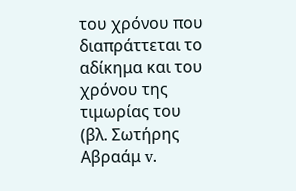του χρόνου που διαπράττεται το αδίκημα και του χρόνου της τιμωρίας του (βλ. Σωτήρης Αβραάμ v.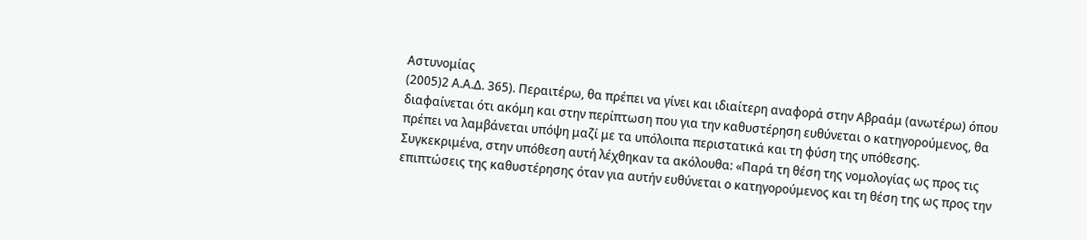Αστυνομίας
(2005)2 Α.Α.Δ. 365). Περαιτέρω, θα πρέπει να γίνει και ιδιαίτερη αναφορά στην Αβραάμ (ανωτέρω) όπου διαφαίνεται ότι ακόμη και στην περίπτωση που για την καθυστέρηση ευθύνεται ο κατηγορούμενος, θα πρέπει να λαμβάνεται υπόψη μαζί με τα υπόλοιπα περιστατικά και τη φύση της υπόθεσης. Συγκεκριμένα, στην υπόθεση αυτή λέχθηκαν τα ακόλουθα: «Παρά τη θέση της νομολογίας ως προς τις επιπτώσεις της καθυστέρησης όταν για αυτήν ευθύνεται ο κατηγορούμενος και τη θέση της ως προς την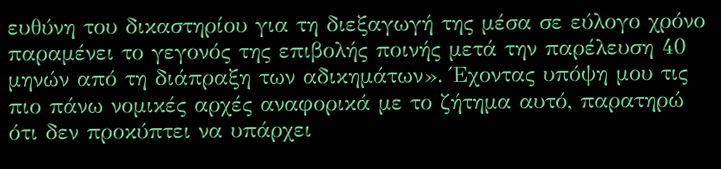ευθύνη του δικαστηρίου για τη διεξαγωγή της μέσα σε εύλογο χρόνο παραμένει το γεγονός της επιβολής ποινής μετά την παρέλευση 40 μηνών από τη διάπραξη των αδικημάτων». Έχοντας υπόψη μου τις πιο πάνω νομικές αρχές αναφορικά με το ζήτημα αυτό, παρατηρώ ότι δεν προκύπτει να υπάρχει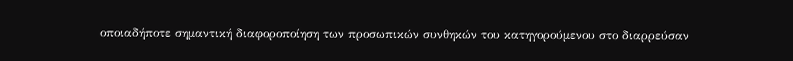οποιαδήποτε σημαντική διαφοροποίηση των προσωπικών συνθηκών του κατηγορούμενου στο διαρρεύσαν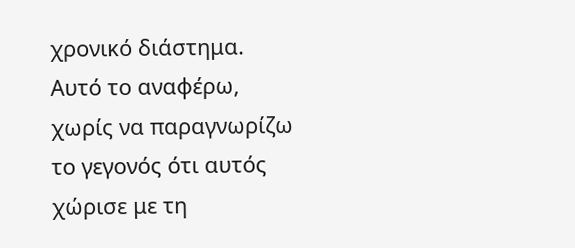χρονικό διάστημα. Αυτό το αναφέρω, χωρίς να παραγνωρίζω το γεγονός ότι αυτός χώρισε με τη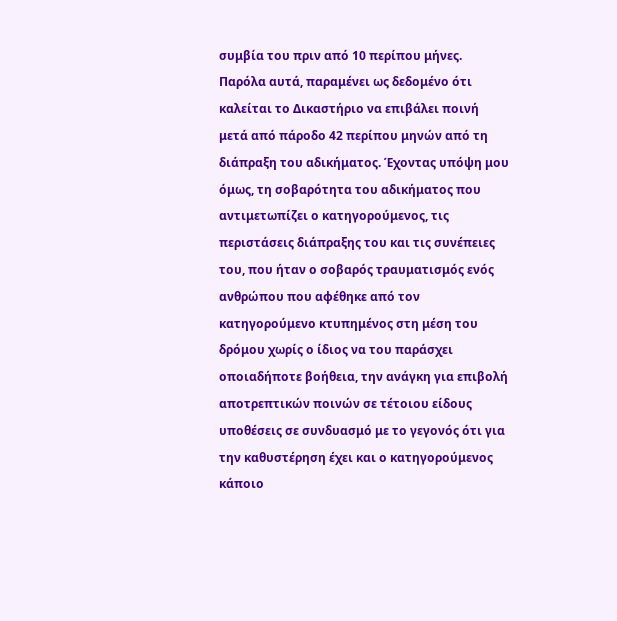συμβία του πριν από 10 περίπου μήνες. Παρόλα αυτά, παραμένει ως δεδομένο ότι καλείται το Δικαστήριο να επιβάλει ποινή μετά από πάροδο 42 περίπου μηνών από τη διάπραξη του αδικήματος. Έχοντας υπόψη μου όμως, τη σοβαρότητα του αδικήματος που αντιμετωπίζει ο κατηγορούμενος, τις περιστάσεις διάπραξης του και τις συνέπειες του, που ήταν ο σοβαρός τραυματισμός ενός ανθρώπου που αφέθηκε από τον κατηγορούμενο κτυπημένος στη μέση του δρόμου χωρίς ο ίδιος να του παράσχει οποιαδήποτε βοήθεια, την ανάγκη για επιβολή αποτρεπτικών ποινών σε τέτοιου είδους υποθέσεις σε συνδυασμό με το γεγονός ότι για την καθυστέρηση έχει και ο κατηγορούμενος κάποιο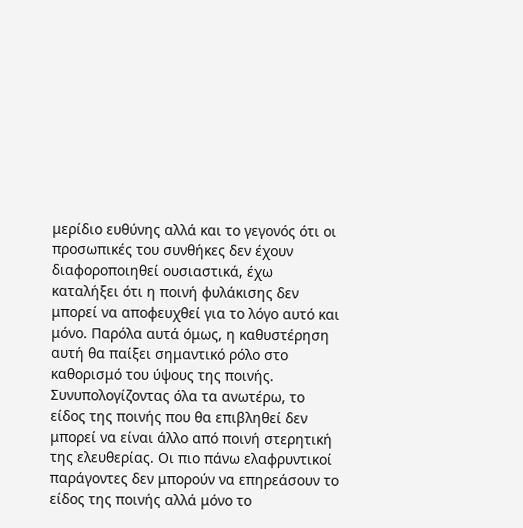μερίδιο ευθύνης αλλά και το γεγονός ότι οι προσωπικές του συνθήκες δεν έχουν διαφοροποιηθεί ουσιαστικά, έχω καταλήξει ότι η ποινή φυλάκισης δεν μπορεί να αποφευχθεί για το λόγο αυτό και μόνο. Παρόλα αυτά όμως, η καθυστέρηση αυτή θα παίξει σημαντικό ρόλο στο καθορισμό του ύψους της ποινής. Συνυπολογίζοντας όλα τα ανωτέρω, το είδος της ποινής που θα επιβληθεί δεν μπορεί να είναι άλλο από ποινή στερητική της ελευθερίας. Οι πιο πάνω ελαφρυντικοί παράγοντες δεν μπορούν να επηρεάσουν το είδος της ποινής αλλά μόνο το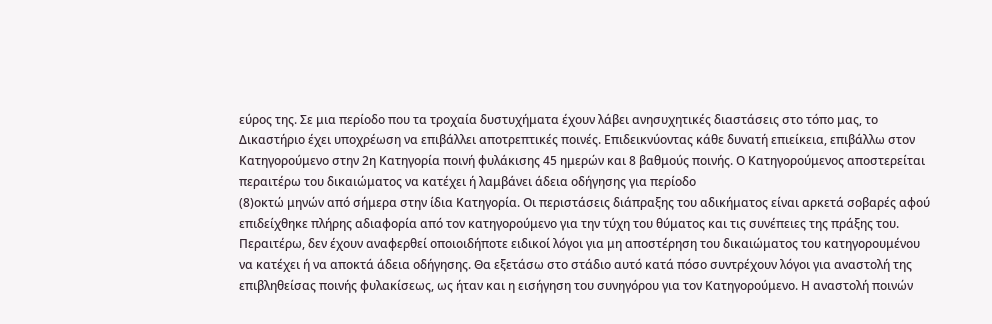εύρος της. Σε μια περίοδο που τα τροχαία δυστυχήματα έχουν λάβει ανησυχητικές διαστάσεις στο τόπο μας, το Δικαστήριο έχει υποχρέωση να επιβάλλει αποτρεπτικές ποινές. Επιδεικνύοντας κάθε δυνατή επιείκεια, επιβάλλω στον Κατηγορούμενο στην 2η Κατηγορία ποινή φυλάκισης 45 ημερών και 8 βαθμούς ποινής. Ο Κατηγορούμενος αποστερείται περαιτέρω του δικαιώματος να κατέχει ή λαμβάνει άδεια οδήγησης για περίοδο
(8)οκτώ μηνών από σήμερα στην ίδια Κατηγορία. Οι περιστάσεις διάπραξης του αδικήματος είναι αρκετά σοβαρές αφού επιδείχθηκε πλήρης αδιαφορία από τον κατηγορούμενο για την τύχη του θύματος και τις συνέπειες της πράξης του. Περαιτέρω, δεν έχουν αναφερθεί οποιοιδήποτε ειδικοί λόγοι για μη αποστέρηση του δικαιώματος του κατηγορουμένου να κατέχει ή να αποκτά άδεια οδήγησης. Θα εξετάσω στο στάδιο αυτό κατά πόσο συντρέχουν λόγοι για αναστολή της επιβληθείσας ποινής φυλακίσεως, ως ήταν και η εισήγηση του συνηγόρου για τον Κατηγορούμενο. Η αναστολή ποινών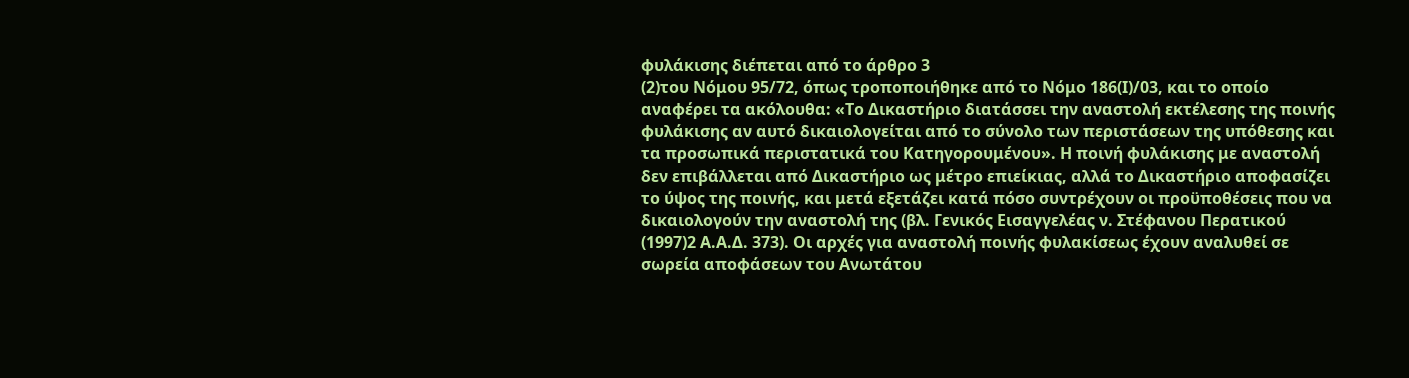φυλάκισης διέπεται από το άρθρο 3
(2)του Νόμου 95/72, όπως τροποποιήθηκε από το Νόμο 186(Ι)/03, και το οποίο αναφέρει τα ακόλουθα: «Το Δικαστήριο διατάσσει την αναστολή εκτέλεσης της ποινής φυλάκισης αν αυτό δικαιολογείται από το σύνολο των περιστάσεων της υπόθεσης και τα προσωπικά περιστατικά του Κατηγορουμένου». Η ποινή φυλάκισης με αναστολή δεν επιβάλλεται από Δικαστήριο ως μέτρο επιείκιας, αλλά το Δικαστήριο αποφασίζει το ύψος της ποινής, και μετά εξετάζει κατά πόσο συντρέχουν οι προϋποθέσεις που να δικαιολογούν την αναστολή της (βλ. Γενικός Εισαγγελέας ν. Στέφανου Περατικού
(1997)2 Α.Α.Δ. 373). Οι αρχές για αναστολή ποινής φυλακίσεως έχουν αναλυθεί σε σωρεία αποφάσεων του Ανωτάτου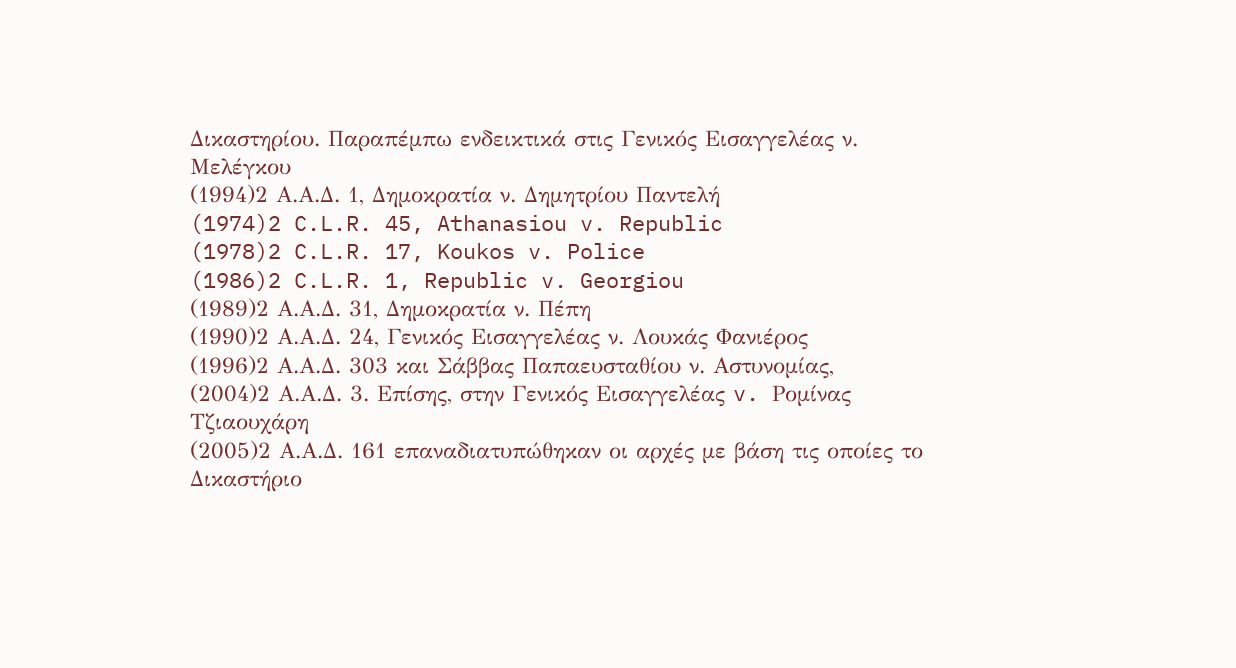Δικαστηρίου. Παραπέμπω ενδεικτικά στις Γενικός Εισαγγελέας ν. Μελέγκου
(1994)2 Α.Α.Δ. 1, Δημοκρατία ν. Δημητρίου Παντελή
(1974)2 C.L.R. 45, Athanasiou v. Republic
(1978)2 C.L.R. 17, Koukos v. Police
(1986)2 C.L.R. 1, Republic v. Georgiou
(1989)2 Α.Α.Δ. 31, Δημοκρατία ν. Πέπη
(1990)2 Α.Α.Δ. 24, Γενικός Εισαγγελέας ν. Λουκάς Φανιέρος
(1996)2 Α.Α.Δ. 303 και Σάββας Παπαευσταθίου ν. Αστυνομίας,
(2004)2 Α.Α.Δ. 3. Επίσης, στην Γενικός Εισαγγελέας v. Ρομίνας Τζιαουχάρη
(2005)2 Α.Α.Δ. 161 επαναδιατυπώθηκαν οι αρχές με βάση τις οποίες το Δικαστήριο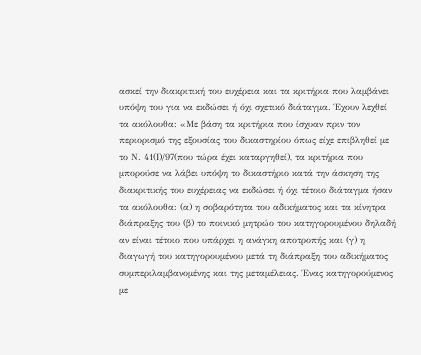ασκεί την διακριτική του ευχέρεια και τα κριτήρια που λαμβάνει υπόψη του για να εκδώσει ή όχι σχετικό διάταγμα. Έχουν λεχθεί τα ακόλουθα: «Με βάση τα κριτήρια που ίσχυαν πριν τον περιορισμό της εξουσίας του δικαστηρίου όπως είχε επιβληθεί με το Ν. 41(Ι)/97(που τώρα έχει καταργηθεί), τα κριτήρια που μπορούσε να λάβει υπόψη το δικαστήριο κατά την άσκηση της διακριτικής του ευχέρειας να εκδώσει ή όχι τέτοιο διάταγμα ήσαν τα ακόλουθα: (α) η σοβαρότητα του αδικήματος και τα κίνητρα διάπραξης του (β) το ποινικό μητρώο του κατηγορουμένου δηλαδή αν είναι τέτοιο που υπάρχει η ανάγκη αποτροπής και (γ) η διαγωγή του κατηγορουμένου μετά τη διάπραξη του αδικήματος συμπεριλαμβανομένης και της μεταμέλειας. Ένας κατηγορούμενος με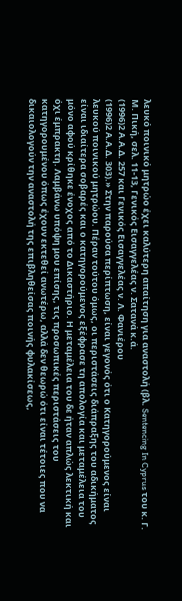λευκό ποινικό μητρώο έχει καλύτερη απαίτηση για αναστολή (βλ. Sentencing In Cyprus του κ. Γ. Μ. Πική, σελ. 11-13, Γενικός Εισαγγελέας ν. Σατανά κ.ά.
(1996)2 Α.Α.Δ. 257 και Γενικός Εισαγγελέας ν. Λ. Φανιέρου
(1996)2 Α.Α.Δ. 303).» Στην παρούσα περίπτωση, είναι γεγονός ότι ο Κατηγορούμενος είναι λευκού ποινικού μητρώου. Πέραν τούτου όμως, οι περιστάσεις διάπραξης του αδικήματος είναι ιδιαίτερα σοβαρές και ο κατηγορούμενος εξέφρασε τη απολογία και μεταμέλεια του μόνο αφού κρίθηκε ένοχος από το Δικαστήριο. Η μεταμέλεια του δε ήταν απλώς λεκτική και όχι έμπρακτη. Λαμβάνω υπόψη μου επίσης, τις προσωπικές περιστάσεις του κατηγορουμένου όπως έχουν εκτεθεί ανωτέρω, αλλά δεν θεωρώ ότι είναι τέτοιες που να δικαιολογούν την αναστολή της επιβληθείσας ποινής φυλακίσεως,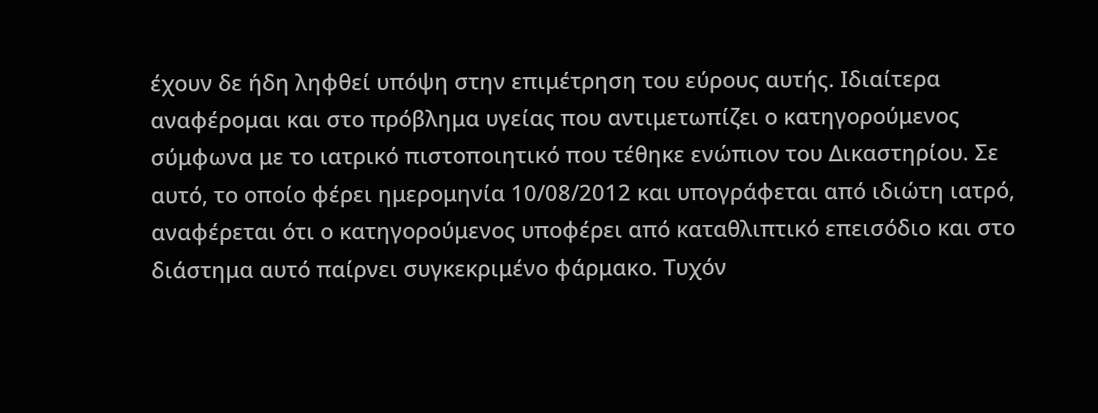έχουν δε ήδη ληφθεί υπόψη στην επιμέτρηση του εύρους αυτής. Ιδιαίτερα αναφέρομαι και στο πρόβλημα υγείας που αντιμετωπίζει ο κατηγορούμενος σύμφωνα με το ιατρικό πιστοποιητικό που τέθηκε ενώπιον του Δικαστηρίου. Σε αυτό, το οποίο φέρει ημερομηνία 10/08/2012 και υπογράφεται από ιδιώτη ιατρό, αναφέρεται ότι ο κατηγορούμενος υποφέρει από καταθλιπτικό επεισόδιο και στο διάστημα αυτό παίρνει συγκεκριμένο φάρμακο. Τυχόν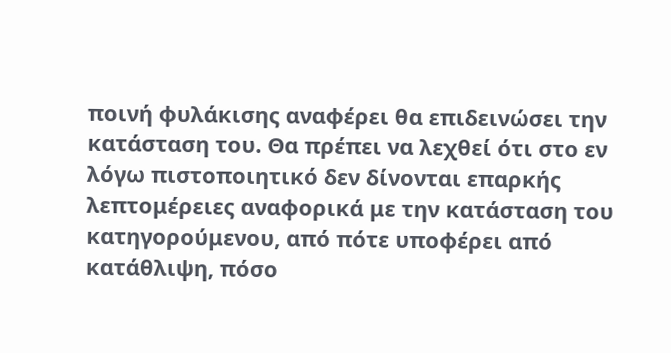ποινή φυλάκισης αναφέρει θα επιδεινώσει την κατάσταση του. Θα πρέπει να λεχθεί ότι στο εν λόγω πιστοποιητικό δεν δίνονται επαρκής λεπτομέρειες αναφορικά με την κατάσταση του κατηγορούμενου, από πότε υποφέρει από κατάθλιψη, πόσο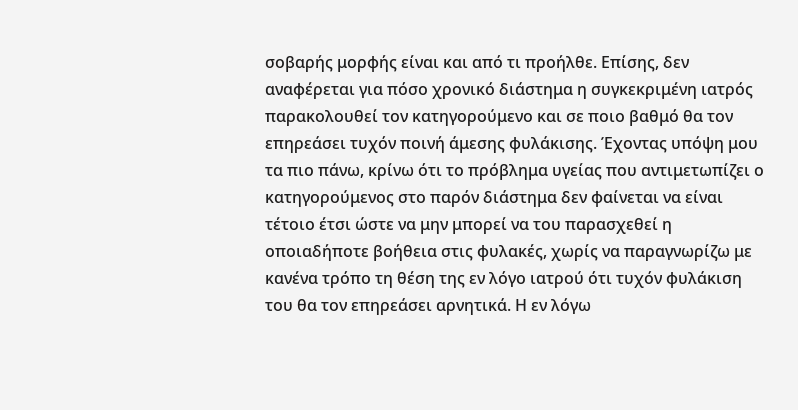σοβαρής μορφής είναι και από τι προήλθε. Επίσης, δεν αναφέρεται για πόσο χρονικό διάστημα η συγκεκριμένη ιατρός παρακολουθεί τον κατηγορούμενο και σε ποιο βαθμό θα τον επηρεάσει τυχόν ποινή άμεσης φυλάκισης. Έχοντας υπόψη μου τα πιο πάνω, κρίνω ότι το πρόβλημα υγείας που αντιμετωπίζει ο κατηγορούμενος στο παρόν διάστημα δεν φαίνεται να είναι τέτοιο έτσι ώστε να μην μπορεί να του παρασχεθεί η οποιαδήποτε βοήθεια στις φυλακές, χωρίς να παραγνωρίζω με κανένα τρόπο τη θέση της εν λόγο ιατρού ότι τυχόν φυλάκιση του θα τον επηρεάσει αρνητικά. Η εν λόγω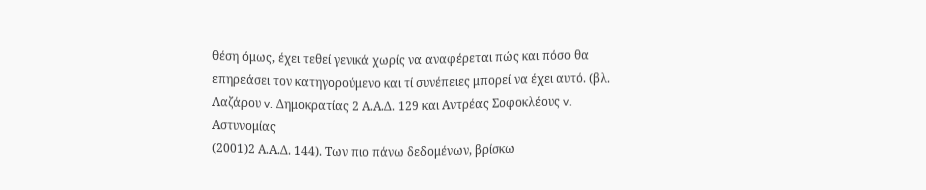θέση όμως, έχει τεθεί γενικά χωρίς να αναφέρεται πώς και πόσο θα επηρεάσει τον κατηγορούμενο και τί συνέπειες μπορεί να έχει αυτό. (βλ. Λαζάρου v. Δημοκρατίας 2 Α.Α.Δ. 129 και Αντρέας Σοφοκλέους v. Αστυνομίας
(2001)2 Α.Α.Δ. 144). Των πιο πάνω δεδομένων, βρίσκω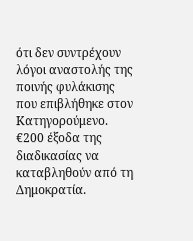ότι δεν συντρέχουν λόγοι αναστολής της ποινής φυλάκισης που επιβλήθηκε στον Κατηγορούμενο. €200 έξοδα της διαδικασίας να καταβληθούν από τη Δημοκρατία.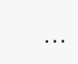...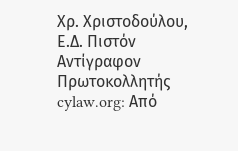Χρ. Χριστοδούλου, Ε.Δ. Πιστόν Αντίγραφον Πρωτοκολλητής cylaw.org: Από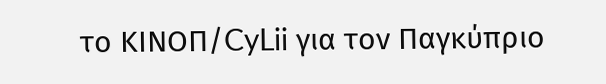το ΚΙΝOΠ/CyLii για τον Παγκύπριο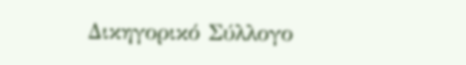Δικηγορικό Σύλλογο